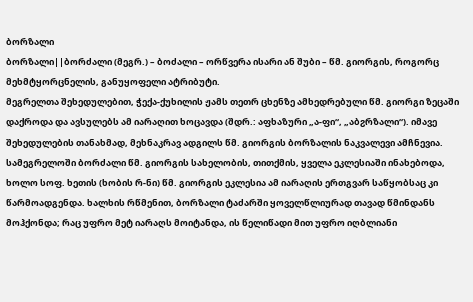ბორზალი
ბორზალი||ბორძალი (მეგრ.) – ბოძალი – ორწვერა ისარი ან შუბი – წმ. გიორგის, როგორც მეხმტყორცნელის, განუყოფელი ატრიბუტი.
მეგრელთა შეხედულებით, ჭექა-ქუხილის ჟამს თეთრ ცხენზე ამხედრებული წმ. გიორგი ზეცაში დაქროდა და ავსულებს ამ იარაღით ხოცავდა (შდრ.: აფხაზური „ა-ფი“, „აბჷრზალი“). იმავე შეხედულების თანახმად, მეხნაკრავ ადგილს წმ. გიორგის ბორზალის ნაკვალევი ამჩნევია.
სამეგრელოში ბორძალი წმ. გიორგის სახელობის, თითქმის, ყველა ეკლესიაში ინახებოდა, ხოლო სოფ. ხეთის (ხობის რ-ნი) წმ. გიორგის ეკლესია ამ იარაღის ერთგვარ საწყობსაც კი წარმოადგენდა. ხალხის რწმენით, ბორზალი ტაძარში ყოველწლიურად თავად წმინდანს მოჰქონდა; რაც უფრო მეტ იარაღს მოიტანდა, ის წელიწადი მით უფრო იღბლიანი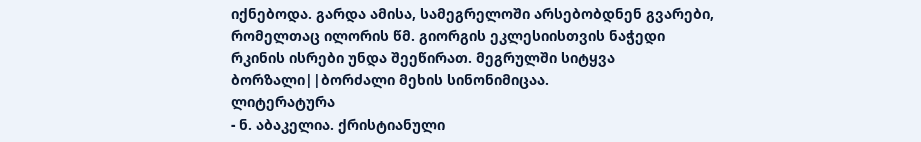იქნებოდა. გარდა ამისა, სამეგრელოში არსებობდნენ გვარები, რომელთაც ილორის წმ. გიორგის ეკლესიისთვის ნაჭედი რკინის ისრები უნდა შეეწირათ. მეგრულში სიტყვა ბორზალი||ბორძალი მეხის სინონიმიცაა.
ლიტერატურა
- ნ. აბაკელია. ქრისტიანული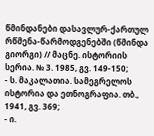წმინდანები დასავლურ-ქართულ რწმენა-წარმოდგენებში (წმინდა გიორგი) // მაცნე. ისტორიის სერია. № 3. 1985, გვ. 149-150;
- ს. მაკალათია. სამეგრელოს ისტორია და ეთნოგრაფია. თბ., 1941, გვ. 369;
- ი.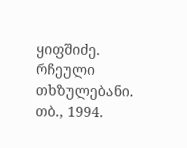ყიფშიძე. რჩეული თხზულებანი. თბ., 1994.